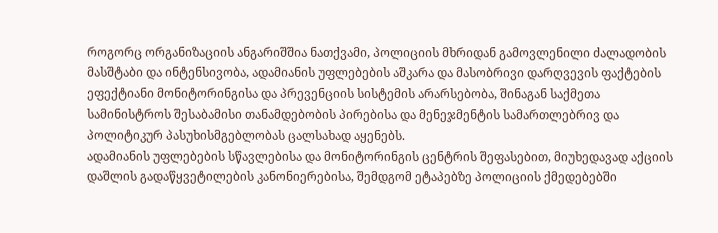როგორც ორგანიზაციის ანგარიშშია ნათქვამი, პოლიციის მხრიდან გამოვლენილი ძალადობის მასშტაბი და ინტენსივობა, ადამიანის უფლებების აშკარა და მასობრივი დარღვევის ფაქტების ეფექტიანი მონიტორინგისა და პრევენციის სისტემის არარსებობა, შინაგან საქმეთა სამინისტროს შესაბამისი თანამდებობის პირებისა და მენეჯმენტის სამართლებრივ და პოლიტიკურ პასუხისმგებლობას ცალსახად აყენებს.
ადამიანის უფლებების სწავლებისა და მონიტორინგის ცენტრის შეფასებით, მიუხედავად აქციის დაშლის გადაწყვეტილების კანონიერებისა, შემდგომ ეტაპებზე პოლიციის ქმედებებში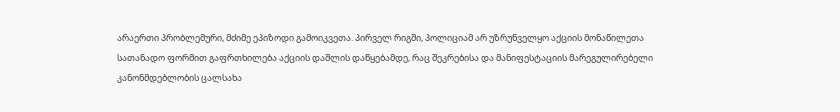არაერთი პრობლემური, მძიმე ეპიზოდი გამოიკვეთა. პირველ რიგში, პოლიციამ არ უზრუნველყო აქციის მონაწილეთა სათანადო ფორმით გაფრთხილება აქციის დაშლის დაწყებამდე, რაც შეკრებისა და მანიფესტაციის მარეგულირებელი კანონმდებლობის ცალსახა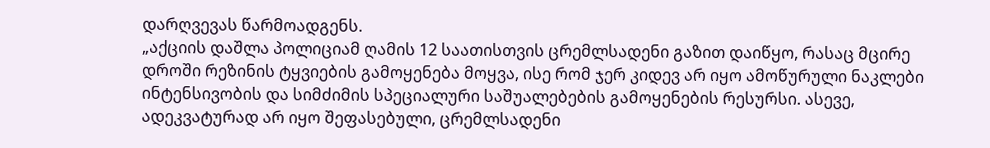დარღვევას წარმოადგენს.
„აქციის დაშლა პოლიციამ ღამის 12 საათისთვის ცრემლსადენი გაზით დაიწყო, რასაც მცირე დროში რეზინის ტყვიების გამოყენება მოყვა, ისე რომ ჯერ კიდევ არ იყო ამოწურული ნაკლები ინტენსივობის და სიმძიმის სპეციალური საშუალებების გამოყენების რესურსი. ასევე, ადეკვატურად არ იყო შეფასებული, ცრემლსადენი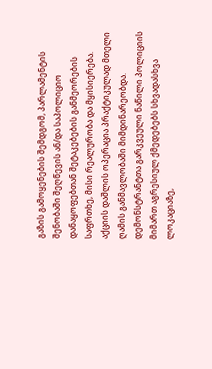გაზის გამოყენების შემდგომ, პარლამენტის შენობაში შეღწევის ან/და საპოლიციო დანაყოფებთან შეტაკებების განმეორების საფრთხე, მისი რეალურობა და მყისიერება.
აქციის დაშლის ოპერაცია პრაქტიკულად მთელი ღამის განმავლობაში მიმდინარეობდა. დემონსტრანტთა გარკვეული ნაწილი პოლიციის მიმართ აგრესიულ ქმედებებს სხვადასხვა ლოკაციაზე,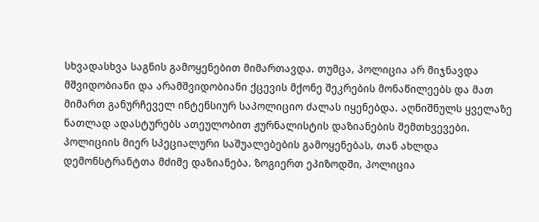სხვადასხვა საგნის გამოყენებით მიმართავდა. თუმცა, პოლიცია არ მიჯნავდა მშვიდობიანი და არამშვიდობიანი ქცევის მქონე შეკრების მონაწილეებს და მათ მიმართ განურჩეველ ინტენსიურ საპოლიციო ძალას იყენებდა. აღნიშნულს ყველაზე ნათლად ადასტურებს ათეულობით ჟურნალისტის დაზიანების შემთხვევები. პოლიციის მიერ სპეციალური საშუალებების გამოყენებას, თან ახლდა დემონსტრანტთა მძიმე დაზიანება. ზოგიერთ ეპიზოდში, პოლიცია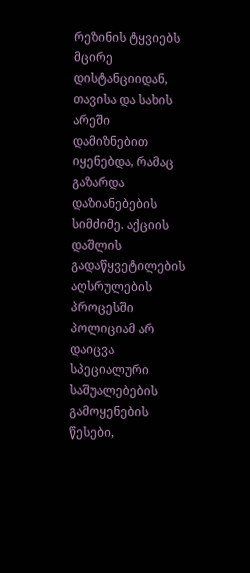რეზინის ტყვიებს მცირე დისტანციიდან, თავისა და სახის არეში დამიზნებით იყენებდა, რამაც გაზარდა დაზიანებების სიმძიმე. აქციის დაშლის გადაწყვეტილების აღსრულების პროცესში პოლიციამ არ დაიცვა სპეციალური საშუალებების გამოყენების წესები,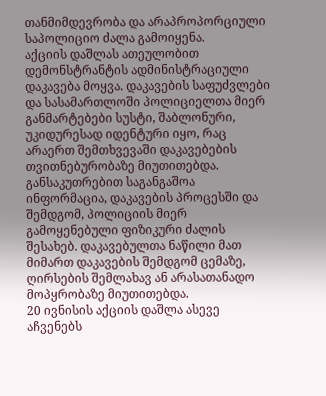თანმიმდევრობა და არაპროპორციული საპოლიციო ძალა გამოიყენა.
აქციის დაშლას ათეულობით დემონსტრანტის ადმინისტრაციული დაკავება მოყვა. დაკავების საფუძვლები და სასამართლოში პოლიციელთა მიერ განმარტებები სუსტი, შაბლონური, უკიდურესად იდენტური იყო, რაც არაერთ შემთხვევაში დაკავებების თვითნებურობაზე მიუთითებდა. განსაკუთრებით საგანგაშოა ინფორმაცია, დაკავების პროცესში და შემდგომ, პოლიციის მიერ გამოყენებული ფიზიკური ძალის შესახებ. დაკავებულთა ნაწილი მათ მიმართ დაკავების შემდგომ ცემაზე, ღირსების შემლახავ ან არასათანადო მოპყრობაზე მიუთითებდა.
20 ივნისის აქციის დაშლა ასევე აჩვენებს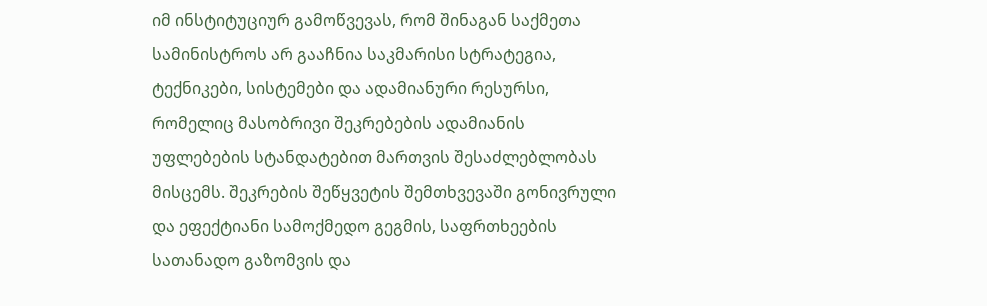იმ ინსტიტუციურ გამოწვევას, რომ შინაგან საქმეთა სამინისტროს არ გააჩნია საკმარისი სტრატეგია, ტექნიკები, სისტემები და ადამიანური რესურსი, რომელიც მასობრივი შეკრებების ადამიანის უფლებების სტანდატებით მართვის შესაძლებლობას მისცემს. შეკრების შეწყვეტის შემთხვევაში გონივრული და ეფექტიანი სამოქმედო გეგმის, საფრთხეების სათანადო გაზომვის და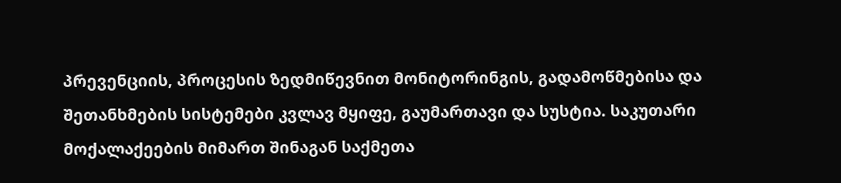პრევენციის, პროცესის ზედმიწევნით მონიტორინგის, გადამოწმებისა და შეთანხმების სისტემები კვლავ მყიფე, გაუმართავი და სუსტია. საკუთარი მოქალაქეების მიმართ შინაგან საქმეთა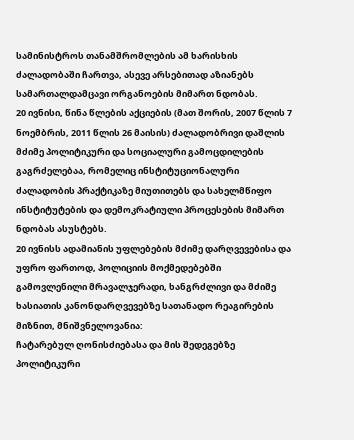სამინისტროს თანამშრომლების ამ ხარისხის ძალადობაში ჩართვა, ასევე არსებითად აზიანებს სამართალდამცავი ორგანოების მიმართ ნდობას.
20 ივნისი, წინა წლების აქციების (მათ შორის, 2007 წლის 7 ნოემბრის, 2011 წლის 26 მაისის) ძალადობრივი დაშლის მძიმე პოლიტიკური და სოციალური გამოცდილების გაგრძელებაა, რომელიც ინსტიტუციონალური ძალადობის პრაქტიკაზე მიუთითებს და სახელმწიფო ინსტიტუტების და დემოკრატიული პროცესების მიმართ ნდობას ასუსტებს.
20 ივნისს ადამიანის უფლებების მძიმე დარღვევებისა და უფრო ფართოდ, პოლიციის მოქმედებებში გამოვლენილი მრავალჯერადი, ხანგრძლივი და მძიმე ხასიათის კანონდარღვევებზე სათანადო რეაგირების მიზნით, მნიშვნელოვანია:
ჩატარებულ ღონისძიებასა და მის შედეგებზე პოლიტიკური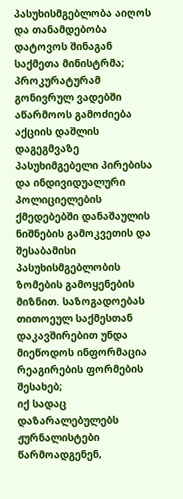პასუხისმგებლობა აიღოს და თანამდებობა დატოვოს შინაგან საქმეთა მინისტრმა;
პროკურატურამ გონივრულ ვადებში აწარმოოს გამოძიება აქციის დაშლის დაგეგმვაზე პასუხიმგებელი პირებისა და ინდივიდუალური პოლიციელების ქმედებებში დანაშაულის ნიშნების გამოკვეთის და შესაბამისი პასუხისმგებლობის ზომების გამოყენების მიზნით. საზოგადოებას თითოეულ საქმესთან დაკავშირებით უნდა მიეწოდოს ინფორმაცია რეაგირების ფორმების შესახებ;
იქ სადაც დაზარალებულებს ჟურნალისტები წარმოადგენენ,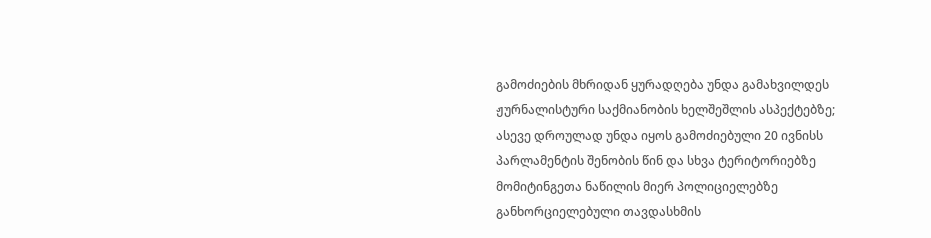გამოძიების მხრიდან ყურადღება უნდა გამახვილდეს ჟურნალისტური საქმიანობის ხელშეშლის ასპექტებზე;
ასევე დროულად უნდა იყოს გამოძიებული 20 ივნისს პარლამენტის შენობის წინ და სხვა ტერიტორიებზე მომიტინგეთა ნაწილის მიერ პოლიციელებზე განხორციელებული თავდასხმის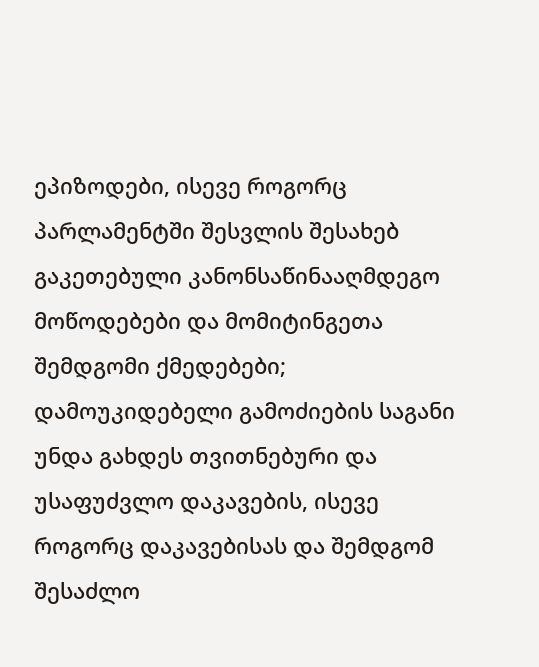ეპიზოდები, ისევე როგორც პარლამენტში შესვლის შესახებ გაკეთებული კანონსაწინააღმდეგო მოწოდებები და მომიტინგეთა შემდგომი ქმედებები;
დამოუკიდებელი გამოძიების საგანი უნდა გახდეს თვითნებური და უსაფუძვლო დაკავების, ისევე როგორც დაკავებისას და შემდგომ შესაძლო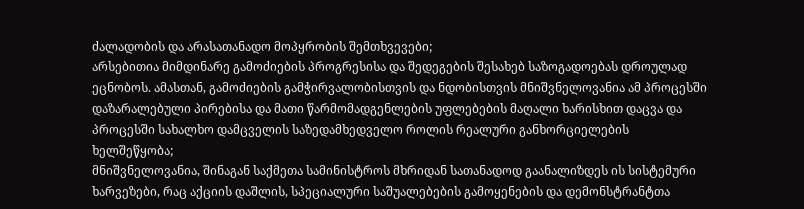ძალადობის და არასათანადო მოპყრობის შემთხვევები;
არსებითია მიმდინარე გამოძიების პროგრესისა და შედეგების შესახებ საზოგადოებას დროულად ეცნობოს. ამასთან, გამოძიების გამჭირვალობისთვის და ნდობისთვის მნიშვნელოვანია ამ პროცესში დაზარალებული პირებისა და მათი წარმომადგენლების უფლებების მაღალი ხარისხით დაცვა და პროცესში სახალხო დამცველის საზედამხედველო როლის რეალური განხორციელების ხელშეწყობა;
მნიშვნელოვანია, შინაგან საქმეთა სამინისტროს მხრიდან სათანადოდ გაანალიზდეს ის სისტემური ხარვეზები, რაც აქციის დაშლის, სპეციალური საშუალებების გამოყენების და დემონსტრანტთა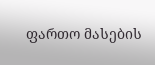ფართო მასების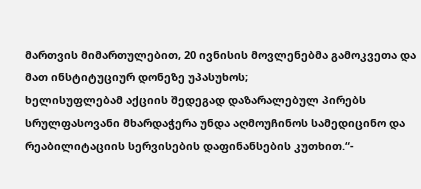მართვის მიმართულებით, 20 ივნისის მოვლენებმა გამოკვეთა და მათ ინსტიტუციურ დონეზე უპასუხოს;
ხელისუფლებამ აქციის შედეგად დაზარალებულ პირებს სრულფასოვანი მხარდაჭერა უნდა აღმოუჩინოს სამედიცინო და რეაბილიტაციის სერვისების დაფინანსების კუთხით.“-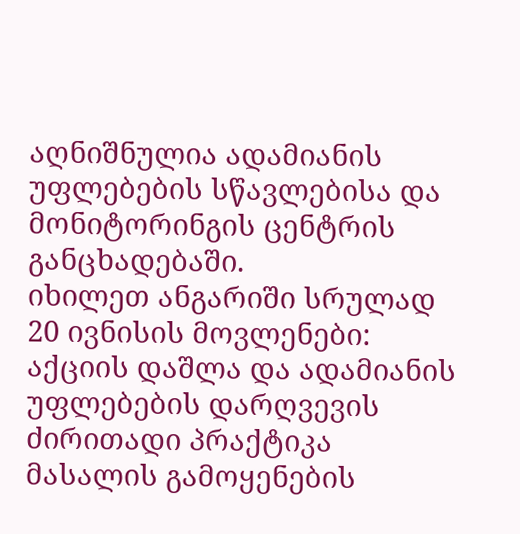აღნიშნულია ადამიანის უფლებების სწავლებისა და მონიტორინგის ცენტრის განცხადებაში.
იხილეთ ანგარიში სრულად 20 ივნისის მოვლენები: აქციის დაშლა და ადამიანის უფლებების დარღვევის ძირითადი პრაქტიკა
მასალის გამოყენების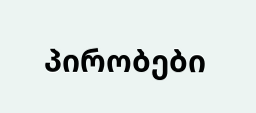პირობები